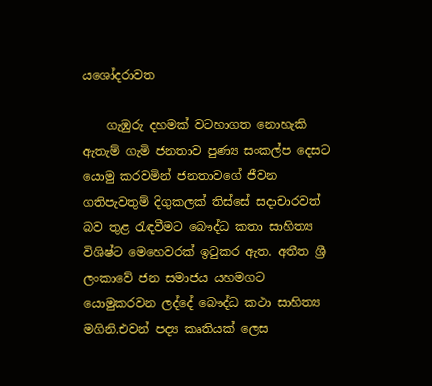යශෝදරාවත

    ගැඹුරු දහමක් වටහාගත නොහැකි ඇතැම් ගැමි ජනතාව පුණ්‍ය සංකල්ප දෙසට යොමු කරවමින් ජනතාවගේ ජීවන ගතිපැවතුම් දිගුකලක් තිස්සේ සදාචාරවත් බව තුළ රැඳවීමට බෞද්ධ කතා සාහිත්‍ය විශිෂ්ට මෙහෙවරක් ඉටුකර ඇත. අතීත ශ්‍රී ලංකාවේ ජන සමාජය යහමගට යොමුකරවන ලද්දේ බෞද්ධ කථා සාහිත්‍ය මගිනි.එවන් පද්‍ය කෘතියක් ලෙස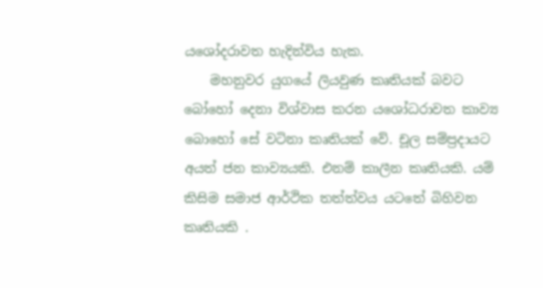යශෝදරාවත හැදින්විය හැක.
    මහනුවර යුගයේ ලියවුණ කෘතියක් බවට බෝහෝ දෙනා විශ්වාස කරන යශෝධරාවත කාව්‍ය බොහෝ සේ වටිනා කෘතියක් වේ. චූල සම්ප්‍රදායට අයත් ජන කාව්‍යයකි. එනම් කාලීන කෘතියකි. යම් කිසිම සමාජ ආර්ථික තත්ත්වය යටතේ බිහිවන කෘතියකි .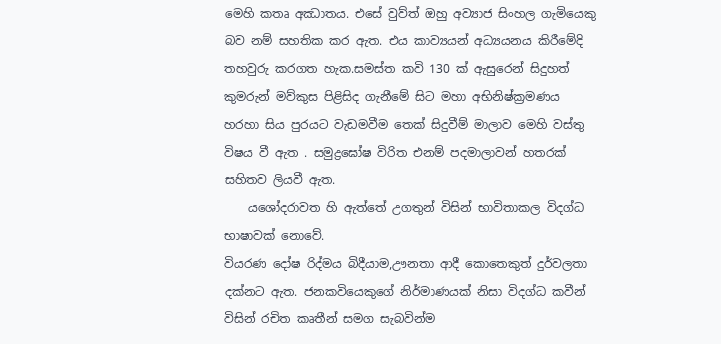මෙහි කතෘ අඣාතය. එසේ වුව්ත් ඔහු අව්‍යාජ සිංහල ගැමියෙකු බව නම් සහතික කර ඇත. එය කාව්‍යයන් අධ්‍යයනය කිරීමේදි තහවුරු කරගත හැක.සමස්ත කවි 130 ක් ඇසුරෙන් සිදුහත් කුමරුන් මව්කුස පිළිසිද ගැනීමේ සිට මහා අභිනිෂ්ක්‍රමණය හරහා සිය පුරයට වැඩමවීම තෙක් සිදුවීම් මාලාව මෙහි වස්තු විෂය වී ඇත . සමුද්‍රඝෝෂ විරිත එනම් පදමාලාවන් හතරක් සහිතව ලියවී ඇත.
    යශෝදරාවත හි ඇත්තේ උගතුන් විසින් භාවිතාකල විදග්ධ භාෂාවක් නොවේ.
වියරණ දෝෂ රිද්මය බිදීයාම,ඌනතා ආදී කොතෙකුත් දුර්වලතා දක්නට ඇත. ජනකවියෙකුගේ නිර්මාණයක් නිසා විදග්ධ කවීන් විසින් රචිත කෘතීන් සමග සැබවින්ම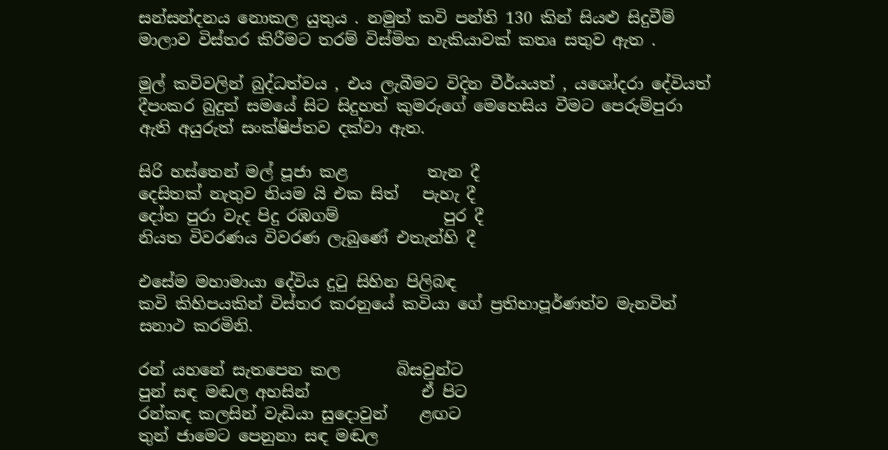සන්සන්දනය නොකල යුතුය . නමුත් කවි පන්ති 130 කින් සියළු සිදුවීම් මාලාව විස්තර කිරීමට තරම් විස්මිත හැකියාවක් කතෘ සතුව ඇත .

මුල් කවිවලින් බුද්ධත්වය , එය ලැබීමට විදින වීර්යයත් , යශෝදරා දේවියත් දීපංකර බුදුන් සමයේ සිට සිදුහත් කුමරුගේ මෙහෙසිය වීමට පෙරුම්පුරා ඇති අයුරුත් සංක්ෂිප්තව දක්වා ඇත.

සිරි හස්තෙන් මල් පූජා කළ          තැන දී
දෙසිතක් නැතුව නියම යි එක සිත්   පැහැ දී
දෝත පුරා වැද පිදු රඹගම්             පුර දී
නියත විවරණය විවරණ ලැබුණේ එතැන්හි දී

එසේම මහාමායා දේවිය දුටු සිහින පිලිබඳ
කවි කිහිපයකින් විස්තර කරනුයේ කවියා ගේ ප්‍රතිභාපූර්ණත්ව මැනවින් සනාථ කරමිනි.

රන් යහනේ සැතපෙන කල       බිසවුන්ට
පුන් සඳ මඬල අහසින්              ඒ පිට
රන්කඳ කලසින් වැඩියා සුදොවුන්    ළඟට
තුන් ජාමෙට පෙනුනා සඳ මඬල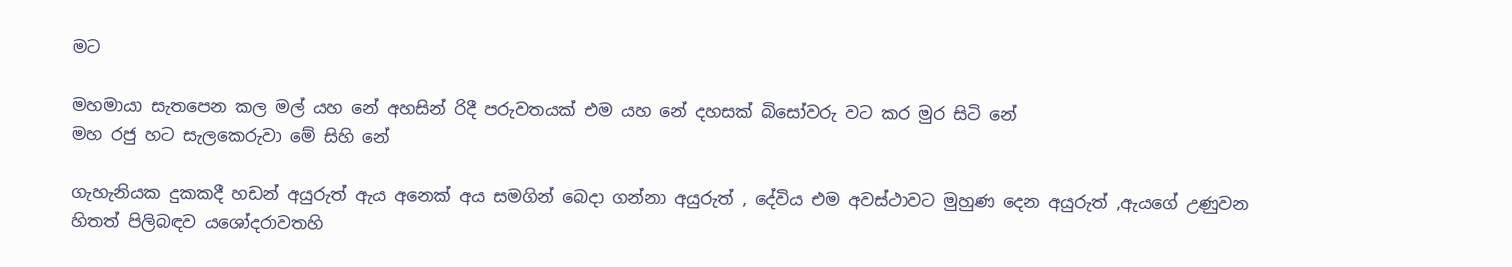මට

මහමායා සැතපෙන කල මල් යහ නේ අහසින් රිදී පරුවතයක් එම යහ නේ දහසක් බිසෝවරු වට කර මුර සිටි නේ
මහ රජු හට සැලකෙරුවා මේ සිහි නේ

ගැහැනියක දුකකදී හඩන් අයුරුත් ඇය අනෙක් අය සමගින් බෙදා ගන්නා අයුරුත් , දේවිය එම අවස්ථාවට මුහුණ දෙන අයුරුත් ,ඇයගේ උණුවන හිතත් පිලිබඳව යශෝදරාවතහි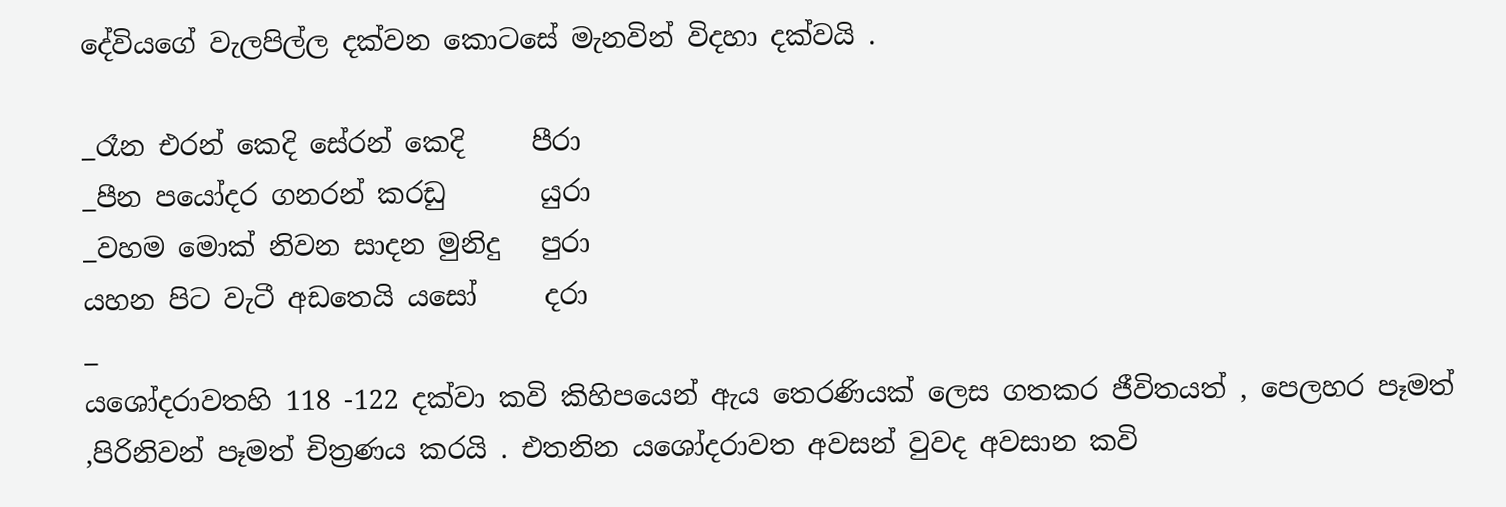දේවියගේ වැලපිල්ල දක්වන කොටසේ මැනවින් විදහා දක්වයි .

_රෑන එරන් කෙදි සේරන් කෙදි     පීරා
_පීන පයෝදර ගනරන් කරඩු       යුරා
_වහම මොක් නිවන සාදන මුනිදු   පුරා
යහන පිට වැටී අඩතෙයි යසෝ     දරා
_
යශෝදරාවතහි 118 -122 දක්වා කවි කිහිපයෙන් ඇය තෙරණියක් ලෙස ගතකර ජීවිතයත් , පෙලහර පෑමත් ,පිරිනිවන් පෑමත් චිත්‍රණය කරයි . එතනින යශෝදරාවත අවසන් වුවද අවසාන කවි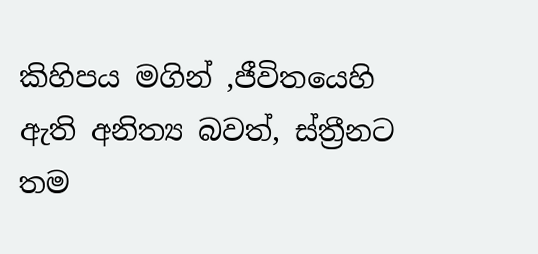කිහිපය මගින් ,ජීවිතයෙහි ඇති අනිත්‍ය බවත්, ස්ත්‍රීනට තම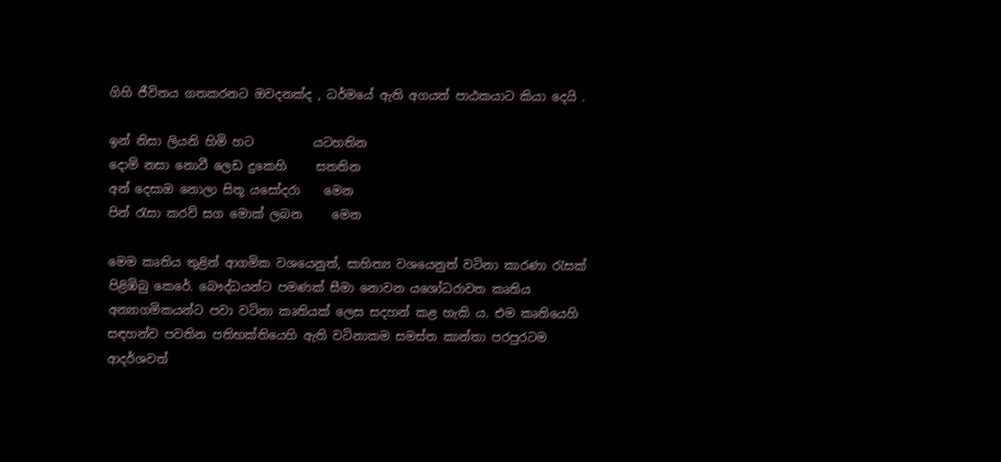ගිහි ජීවිතය ගතකරනට ඔවදනක්ද , ධර්මයේ ඇති අගයත් පාඨකයාට කියා දෙයි .

ඉන් නිසා ලියනි හිමි හට          යටහතින
දොම් නසා නොවී ලෙඩ දුකෙහි     සතතින
අන් දෙසාඔ නොලා සිතූ යසෝදරා    මෙන
පින් රැසා කරව් සග මොක් ලබන     මෙන

මෙම කෘතිය තුළින් ආගමික වශයෙනුත්, සාහිත්‍ය වශයෙනුත් වටිනා කාරණා රැසක් පිළිඹිබු කෙරේ. බෞද්ධයන්ට පමණක් සීමා නොවන යශෝධරාවත කෘතිය අන්‍යාගමිකයන්ට පවා වටිනා කෘතියක් ලෙස සදහන් කළ හැකි ය. එම කෘතියෙහි සඳහන්ව පවතින පතිභක්තියෙහි ඇති වටිනාකම සමස්ත කාන්තා පරපුරටම ආදර්ශවත්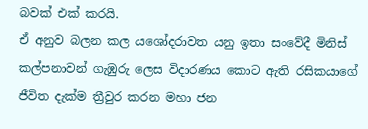බවක් එක් කරයි.
ඒ අනුව බලන කල යශෝදරාවත යනු ඉතා සංවේදී මිනිස් කල්පනාවන් ගැඹුරු ලෙස විදාරණය කොට ඇති රසිකයාගේ ජීවිත දැක්ම ත්‍රීවුර කරන මහා ජන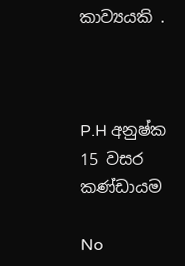කාව්‍යයකි .



P.H අනුෂ්ක
15 වසර කණ්ඩායම

No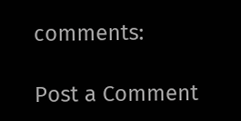comments:

Post a Comment